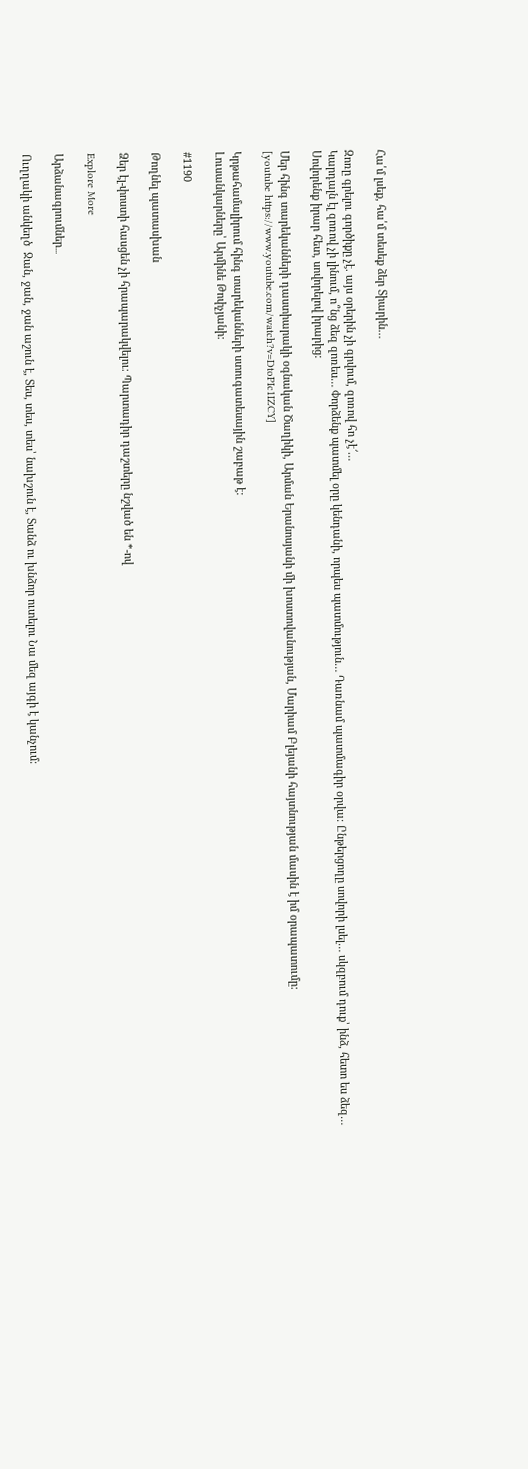Հա՛մ լսեք, հա՛մ տեսեք ձեր Տիարին…

Զոռը գրելու գործիքը չէ. այս օրերին չի գրվում, զոռով հո չէ՜…
Կարդալն էլ զոռով չի լինում, ո՞նց ձեզ զոռես… Փորձենք պատմել օրը կենդանի, որպես պատմություն… Դառնամ պատմագիր օրվա: Ընթերցողը սովորի լսել… սկզբում դուք՝ ինձ, հետո ես ձեզ… Սովորենք իրար հետ, սովորելով իրարից:

Մեր հինգ տարեկանների դաստիարակի օգնական Ծաղիկի, Արման Երանոսյանի մի խոստովանության, Մարիամ Բլեյանի հայտնության մասին է իմ օրապատումը:
[youtube https://www.youtube.com/watch?v=DtoPIc1IZCY]

Կրթահամալիրում հինգ տարեկանների ստուգատեսային շաբաթ է:
Լուսանկարները՝ Արմինե Թոփչյանի:

#1190

Թողնել պատասխան

Ձեր էլ-փոստի հասցեն չի հրապարակվելու։ Պարտադիր դաշտերը նշված են *-ով

Explore More

Արձանագրումներ․․․

Ուղղակի անկեղծ  Ջան, ջան, ջան աշուն է, Տես, տես, տես՝ նախշուն է, Տանձ ու խնձոր ուտելու Նա մեզ այգի է կանչում: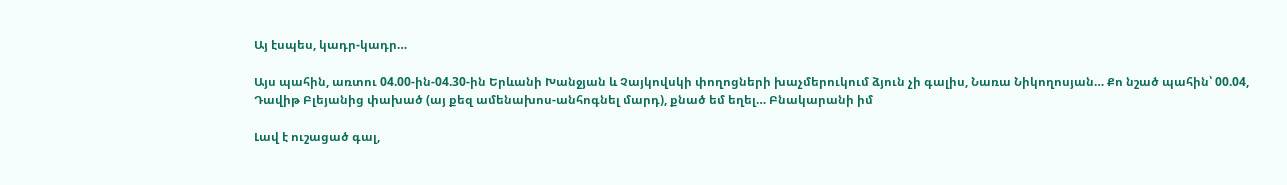Այ էսպես, կադր-կադր…

Այս պահին, առտու 04.00-ին-04.30-ին Երևանի Խանջյան և Չայկովսկի փողոցների խաչմերուկում ձյուն չի գալիս, Նառա Նիկողոսյան… Քո նշած պահին՝ 00.04, Դավիթ Բլեյանից փախած (այ քեզ ամենախոս-անհոգնել մարդ), քնած եմ եղել… Բնակարանի իմ

Լավ է ուշացած գալ,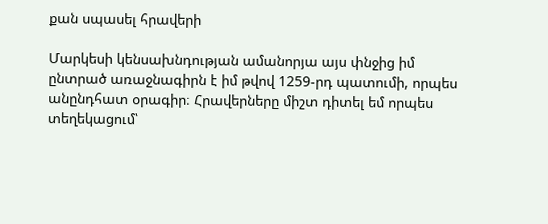քան սպասել հրավերի

Մարկեսի կենսախնդության ամանորյա այս փնջից իմ ընտրած առաջնագիրն է իմ թվով 1259-րդ պատումի, որպես անընդհատ օրագիր։ Հրավերները միշտ դիտել եմ որպես տեղեկացում՝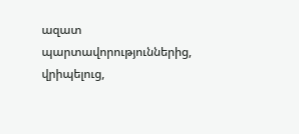ազատ պարտավորություններից, վրիպելուց,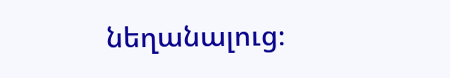նեղանալուց։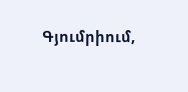Գյումրիում,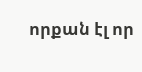որքան էլ որ